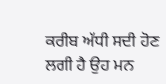ਕਰੀਬ ਅੱਧੀ ਸਦੀ ਹੋਣ ਲਗੀ ਹੈ ਉਹ ਮਨ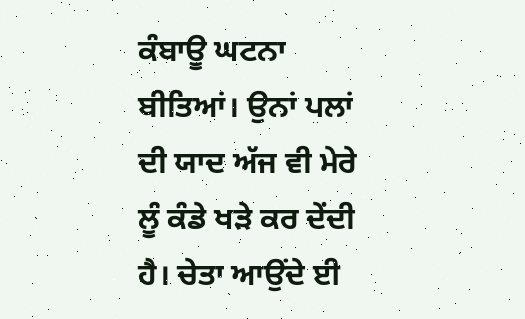ਕੰਬਾਊ ਘਟਨਾ ਬੀਤਿਆਂ। ਉਨਾਂ ਪਲਾਂ ਦੀ ਯਾਦ ਅੱਜ ਵੀ ਮੇਰੇ ਲੂੰ ਕੰਡੇ ਖੜੇ ਕਰ ਦੇਂਦੀ ਹੈ। ਚੇਤਾ ਆਉਂਦੇ ਈ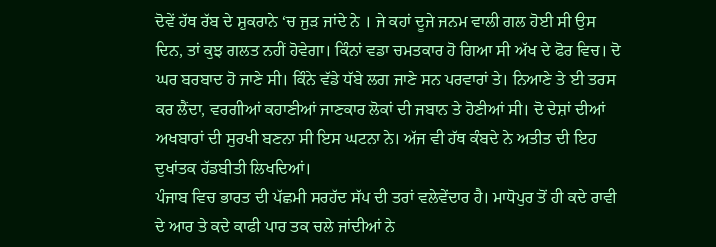ਦੋਵੇਂ ਹੱਥ ਰੱਬ ਦੇ ਸ਼ੁਕਰਾਨੇ ‘ਚ ਜੁੜ ਜਾਂਦੇ ਨੇ । ਜੇ ਕਹਾਂ ਦੂਜੇ ਜਨਮ ਵਾਲੀ ਗਲ ਹੋਈ ਸੀ ਉਸ ਦਿਨ, ਤਾਂ ਕੁਝ ਗਲਤ ਨਹੀਂ ਹੋਵੇਗਾ। ਕਿੰਨਾਂ ਵਡਾ ਚਮਤਕਾਰ ਹੋ ਗਿਆ ਸੀ ਅੱਖ ਦੇ ਫੋਰ ਵਿਚ। ਦੋ ਘਰ ਬਰਬਾਦ ਹੋ ਜਾਣੇ ਸੀ। ਕਿੰਨੇ ਵੱਡੇ ਧੱਬੇ ਲਗ ਜਾਣੇ ਸਨ ਪਰਵਾਰਾਂ ਤੇ। ਨਿਆਣੇ ਤੇ ਈ ਤਰਸ ਕਰ ਲੈਂਦਾ, ਵਰਗੀਆਂ ਕਹਾਣੀਆਂ ਜਾਣਕਾਰ ਲੋਕਾਂ ਦੀ ਜਬਾਨ ਤੇ ਹੋਣੀਆਂ ਸੀ। ਦੋ ਦੇਸ਼ਾਂ ਦੀਆਂ ਅਖਬਾਰਾਂ ਦੀ ਸੁਰਖੀ ਬਣਨਾ ਸੀ ਇਸ ਘਟਨਾ ਨੇ। ਅੱਜ ਵੀ ਹੱਥ ਕੰਬਦੇ ਨੇ ਅਤੀਤ ਦੀ ਇਹ ਦੁਖਾਂਤਕ ਹੱਡਬੀਤੀ ਲਿਖਦਿਆਂ।
ਪੰਜਾਬ ਵਿਚ ਭਾਰਤ ਦੀ ਪੱਛਮੀ ਸਰਹੱਦ ਸੱਪ ਦੀ ਤਰਾਂ ਵਲੇਵੇਂਦਾਰ ਹੈ। ਮਾਧੋਪੁਰ ਤੋਂ ਹੀ ਕਦੇ ਰਾਵੀ ਦੇ ਆਰ ਤੇ ਕਦੇ ਕਾਫੀ ਪਾਰ ਤਕ ਚਲੇ ਜਾਂਦੀਆਂ ਨੇ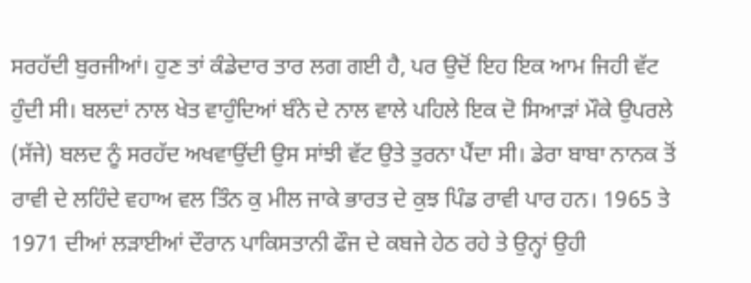ਸਰਹੱਦੀ ਬੁਰਜੀਆਂ। ਹੁਣ ਤਾਂ ਕੰਡੇਦਾਰ ਤਾਰ ਲਗ ਗਈ ਹੈ, ਪਰ ਉਦੋਂ ਇਹ ਇਕ ਆਮ ਜਿਹੀ ਵੱਟ ਹੁੰਦੀ ਸੀ। ਬਲਦਾਂ ਨਾਲ ਖੇਤ ਵਾਹੁੰਦਿਆਂ ਬੰਨੇ ਦੇ ਨਾਲ ਵਾਲੇ ਪਹਿਲੇ ਇਕ ਦੋ ਸਿਆੜਾਂ ਮੌਕੇ ਉਪਰਲੇ (ਸੱਜੇ) ਬਲਦ ਨੂੰ ਸਰਹੱਦ ਅਖਵਾਉਂਦੀ ਉਸ ਸਾਂਝੀ ਵੱਟ ਉਤੇ ਤੁਰਨਾ ਪੈਂਦਾ ਸੀ। ਡੇਰਾ ਬਾਬਾ ਨਾਨਕ ਤੋਂ ਰਾਵੀ ਦੇ ਲਹਿੰਦੇ ਵਹਾਅ ਵਲ ਤਿੰਨ ਕੁ ਮੀਲ ਜਾਕੇ ਭਾਰਤ ਦੇ ਕੁਝ ਪਿੰਡ ਰਾਵੀ ਪਾਰ ਹਨ। 1965 ਤੇ 1971 ਦੀਆਂ ਲੜਾਈਆਂ ਦੌਰਾਨ ਪਾਕਿਸਤਾਨੀ ਫੌਜ ਦੇ ਕਬਜੇ ਹੇਠ ਰਹੇ ਤੇ ਉਨ੍ਹਾਂ ਉਹੀ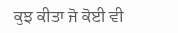ਕੁਝ ਕੀਤਾ ਜੋ ਕੋਈ ਵੀ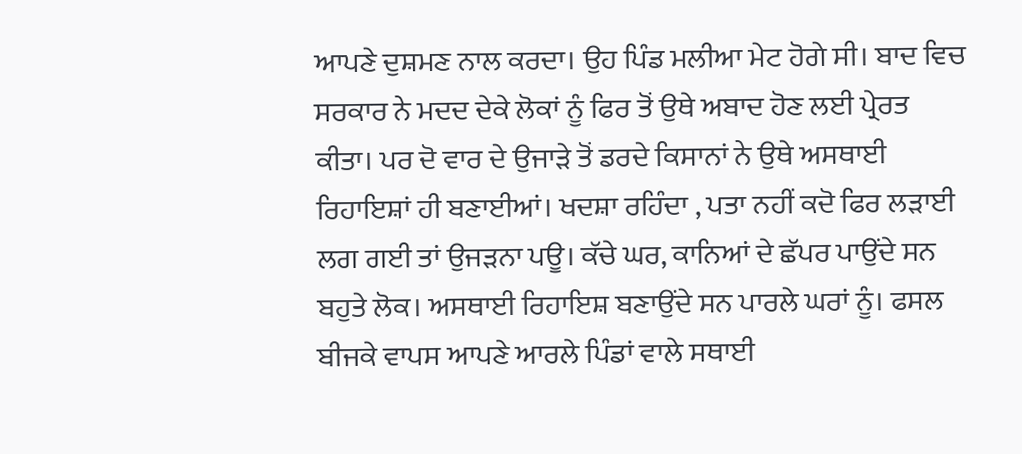ਆਪਣੇ ਦੁਸ਼ਮਣ ਨਾਲ ਕਰਦਾ। ਉਹ ਪਿੰਡ ਮਲੀਆ ਮੇਟ ਹੋਗੇ ਸੀ। ਬਾਦ ਵਿਚ ਸਰਕਾਰ ਨੇ ਮਦਦ ਦੇਕੇ ਲੋਕਾਂ ਨੂੰ ਫਿਰ ਤੋਂ ਉਥੇ ਅਬਾਦ ਹੋਣ ਲਈ ਪ੍ਰੇਰਤ ਕੀਤਾ। ਪਰ ਦੋ ਵਾਰ ਦੇ ਉਜਾੜੇ ਤੋਂ ਡਰਦੇ ਕਿਸਾਨਾਂ ਨੇ ਉਥੇ ਅਸਥਾਈ ਰਿਹਾਇਸ਼ਾਂ ਹੀ ਬਣਾਈਆਂ। ਖਦਸ਼ਾ ਰਹਿੰਦਾ , ਪਤਾ ਨਹੀਂ ਕਦੋ ਫਿਰ ਲੜਾਈ ਲਗ ਗਈ ਤਾਂ ਉਜੜਨਾ ਪਊ। ਕੱਚੇ ਘਰ, ਕਾਨਿਆਂ ਦੇ ਛੱਪਰ ਪਾਉਂਦੇ ਸਨ ਬਹੁਤੇ ਲੋਕ। ਅਸਥਾਈ ਰਿਹਾਇਸ਼ ਬਣਾਉਂਦੇ ਸਨ ਪਾਰਲੇ ਘਰਾਂ ਨੂੰ। ਫਸਲ ਬੀਜਕੇ ਵਾਪਸ ਆਪਣੇ ਆਰਲੇ ਪਿੰਡਾਂ ਵਾਲੇ ਸਥਾਈ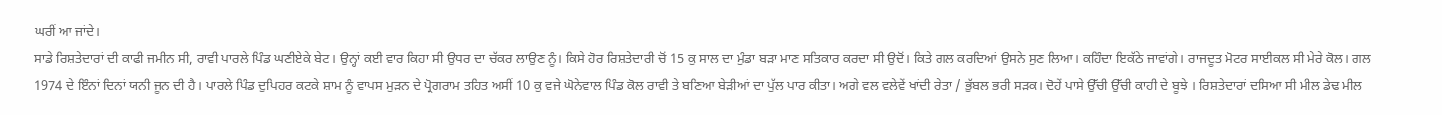ਘਰੀਂ ਆ ਜਾਂਦੇ।
ਸਾਡੇ ਰਿਸ਼ਤੇਦਾਰਾਂ ਦੀ ਕਾਫੀ ਜਮੀਨ ਸੀ, ਰਾਵੀ ਪਾਰਲੇ ਪਿੰਡ ਘਣੀਏਕੇ ਬੇਟ। ਉਨ੍ਹਾਂ ਕਈ ਵਾਰ ਕਿਹਾ ਸੀ ਉਧਰ ਦਾ ਚੱਕਰ ਲਾਉਣ ਨੂੰ। ਕਿਸੇ ਹੋਰ ਰਿਸ਼ਤੇਦਾਰੀ ਚੋਂ 15 ਕੁ ਸਾਲ ਦਾ ਮੁੰਡਾ ਬੜਾ ਮਾਣ ਸਤਿਕਾਰ ਕਰਦਾ ਸੀ ਉਦੋਂ। ਕਿਤੇ ਗਲ ਕਰਦਿਆਂ ਉਸਨੇ ਸੁਣ ਲਿਆ। ਕਹਿੰਦਾ ਇਕੱਠੇ ਜਾਵਾਂਗੇ। ਰਾਜਦੂਤ ਮੋਟਰ ਸਾਈਕਲ ਸੀ ਮੇਰੇ ਕੋਲ। ਗਲ 1974 ਦੇ ਇੰਨਾਂ ਦਿਨਾਂ ਯਨੀ ਜੂਨ ਦੀ ਹੈ। ਪਾਰਲੇ ਪਿੰਡ ਦੁਪਿਹਰ ਕਟਕੇ ਸ਼ਾਮ ਨੂੰ ਵਾਪਸ ਮੁੜਨ ਦੇ ਪ੍ਰੋਗਰਾਮ ਤਹਿਤ ਅਸੀਂ 10 ਕੁ ਵਜੇ ਘੋਨੇਵਾਲ ਪਿੰਡ ਕੋਲ ਰਾਵੀ ਤੇ ਬਣਿਆ ਬੇੜੀਆਂ ਦਾ ਪੁੱਲ ਪਾਰ ਕੀਤਾ। ਅਗੇ ਵਲ ਵਲੇਵੇਂ ਖਾਂਦੀ ਰੇਤਾ / ਭੁੱਬਲ ਭਰੀ ਸੜਕ। ਦੋਹੇਂ ਪਾਸੇ ਉੱਚੀ ਉੱਚੀ ਕਾਹੀ ਦੇ ਬੂਝੇ । ਰਿਸ਼ਤੇਦਾਰਾਂ ਦਸਿਆ ਸੀ ਮੀਲ ਡੇਢ ਮੀਲ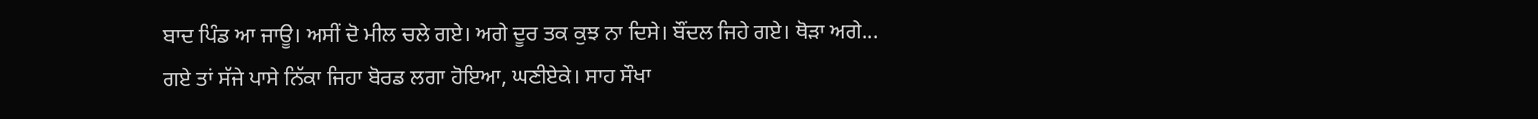ਬਾਦ ਪਿੰਡ ਆ ਜਾਊ। ਅਸੀਂ ਦੋ ਮੀਲ ਚਲੇ ਗਏ। ਅਗੇ ਦੂਰ ਤਕ ਕੁਝ ਨਾ ਦਿਸੇ। ਬੌਂਦਲ ਜਿਹੇ ਗਏ। ਥੋੜਾ ਅਗੇ...
ਗਏ ਤਾਂ ਸੱਜੇ ਪਾਸੇ ਨਿੱਕਾ ਜਿਹਾ ਬੋਰਡ ਲਗਾ ਹੋਇਆ, ਘਣੀਏਕੇ। ਸਾਹ ਸੌਖਾ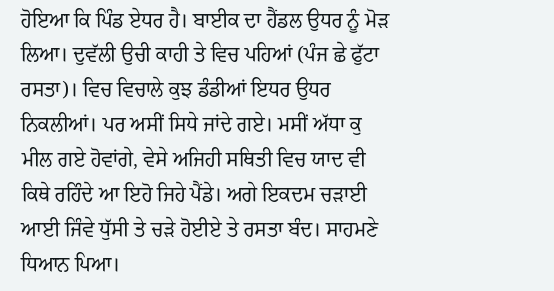ਹੋਇਆ ਕਿ ਪਿੰਡ ਏਧਰ ਹੈ। ਬਾਈਕ ਦਾ ਹੈਂਡਲ ਉਧਰ ਨੂੰ ਮੋੜ ਲਿਆ। ਦੁਵੱਲੀ ਉਚੀ ਕਾਹੀ ਤੇ ਵਿਚ ਪਹਿਆਂ (ਪੰਜ ਛੇ ਫੁੱਟਾ ਰਸਤਾ)। ਵਿਚ ਵਿਚਾਲੇ ਕੁਝ ਡੰਡੀਆਂ ਇਧਰ ਉਧਰ ਨਿਕਲੀਆਂ। ਪਰ ਅਸੀਂ ਸਿਧੇ ਜਾਂਦੇ ਗਏ। ਮਸੀਂ ਅੱਧਾ ਕੁ ਮੀਲ ਗਏ ਹੋਵਾਂਗੇ, ਵੇਸੇ ਅਜਿਹੀ ਸਥਿਤੀ ਵਿਚ ਯਾਦ ਵੀ ਕਿਥੇ ਰਹਿੰਦੇ ਆ ਇਹੋ ਜਿਹੇ ਪੈਂਡੇ। ਅਗੇ ਇਕਦਮ ਚੜਾਈ ਆਈ ਜਿੰਵੇ ਧੁੱਸੀ ਤੇ ਚੜੇ ਹੋਈਏ ਤੇ ਰਸਤਾ ਬੰਦ। ਸਾਹਮਣੇ ਧਿਆਨ ਪਿਆ।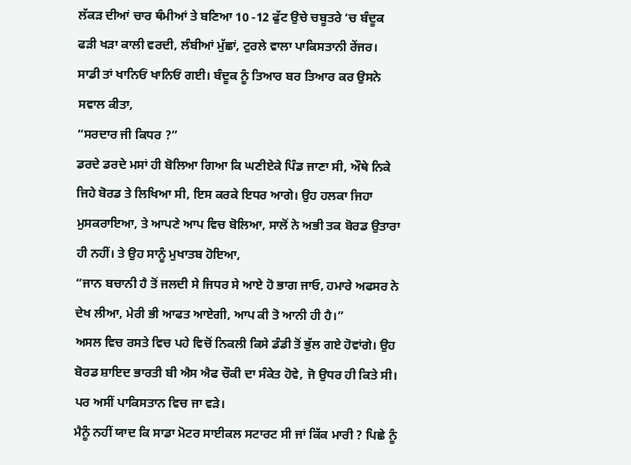ਲੱਕੜ ਦੀਆਂ ਚਾਰ ਥੰਮੀਆਂ ਤੇ ਬਣਿਆ 10 -12 ਫੁੱਟ ਉਚੇ ਚਬੂਤਰੇ ‘ਚ ਬੰਦੂਕ ਫੜੀ ਖੜਾ ਕਾਲੀ ਵਰਦੀ, ਲੰਬੀਆਂ ਮੁੱਛਾਂ, ਟੁਰਲੇ ਵਾਲਾ ਪਾਕਿਸਤਾਨੀ ਰੇਂਜਰ। ਸਾਡੀ ਤਾਂ ਖਾਨਿਓਂ ਖਾਨਿਓਂ ਗਈ। ਬੰਦੂਕ ਨੂੰ ਤਿਆਰ ਬਰ ਤਿਆਰ ਕਰ ਉਸਨੇ ਸਵਾਲ ਕੀਤਾ,
“ਸਰਦਾਰ ਜੀ ਕਿਧਰ ?”
ਡਰਦੇ ਡਰਦੇ ਮਸਾਂ ਹੀ ਬੋਲਿਆ ਗਿਆ ਕਿ ਘਣੀਏਕੇ ਪਿੰਡ ਜਾਣਾ ਸੀ, ਔਥੇ ਨਿਕੇ ਜਿਹੇ ਬੋਰਡ ਤੇ ਲਿਖਿਆ ਸੀ, ਇਸ ਕਰਕੇ ਇਧਰ ਆਗੇ। ਉਹ ਹਲਕਾ ਜਿਹਾ ਮੁਸਕਰਾਇਆ, ਤੇ ਆਪਣੇ ਆਪ ਵਿਚ ਬੋਲਿਆ, ਸਾਲੋਂ ਨੇ ਅਭੀ ਤਕ ਬੋਰਡ ਉਤਾਰਾ ਹੀ ਨਹੀਂ। ਤੇ ਉਹ ਸਾਨੂੰ ਮੁਖਾਤਬ ਹੋਇਆ,
“ਜਾਨ ਬਚਾਨੀ ਹੈ ਤੋਂ ਜਲਦੀ ਸੇ ਜਿਧਰ ਸੇ ਆਏ ਹੋ ਭਾਗ ਜਾਓ, ਹਮਾਰੇ ਅਫਸਰ ਨੇ ਦੇਖ ਲੀਆ, ਮੇਰੀ ਭੀ ਆਫਤ ਆਏਗੀ, ਆਪ ਕੀ ਤੋ ਆਨੀ ਹੀ ਹੈ।”
ਅਸਲ ਵਿਚ ਰਸਤੇ ਵਿਚ ਪਹੇ ਵਿਚੋਂ ਨਿਕਲੀ ਕਿਸੇ ਡੰਡੀ ਤੋਂ ਭੁੱਲ ਗਏ ਹੋਵਾਂਗੇ। ਉਹ ਬੋਰਡ ਸ਼ਾਇਦ ਭਾਰਤੀ ਬੀ ਐਸ ਐਫ ਚੌਕੀ ਦਾ ਸੰਕੇਤ ਹੋਵੇ, ਜੋ ਉਧਰ ਹੀ ਕਿਤੇ ਸੀ। ਪਰ ਅਸੀਂ ਪਾਕਿਸਤਾਨ ਵਿਚ ਜਾ ਵੜੇ।
ਮੈਨੂੰ ਨਹੀਂ ਯਾਦ ਕਿ ਸਾਡਾ ਮੋਟਰ ਸਾਈਕਲ ਸਟਾਰਟ ਸੀ ਜਾਂ ਕਿੱਕ ਮਾਰੀ ? ਪਿਛੇ ਨੂੰ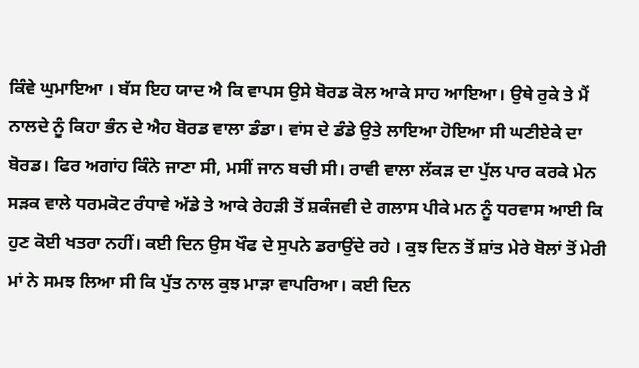ਕਿੰਵੇ ਘੁਮਾਇਆ । ਬੱਸ ਇਹ ਯਾਦ ਐ ਕਿ ਵਾਪਸ ਉਸੇ ਬੋਰਡ ਕੋਲ ਆਕੇ ਸਾਹ ਆਇਆ। ਉਥੇ ਰੁਕੇ ਤੇ ਮੈਂ ਨਾਲਦੇ ਨੂੰ ਕਿਹਾ ਭੰਨ ਦੇ ਐਹ ਬੋਰਡ ਵਾਲਾ ਡੰਡਾ। ਵਾਂਸ ਦੇ ਡੰਡੇ ਉਤੇ ਲਾਇਆ ਹੋਇਆ ਸੀ ਘਣੀਏਕੇ ਦਾ ਬੋਰਡ। ਫਿਰ ਅਗਾਂਹ ਕਿੰਨੇ ਜਾਣਾ ਸੀ, ਮਸੀਂ ਜਾਨ ਬਚੀ ਸੀ। ਰਾਵੀ ਵਾਲਾ ਲੱਕੜ ਦਾ ਪੁੱਲ ਪਾਰ ਕਰਕੇ ਮੇਨ ਸੜਕ ਵਾਲੇ ਧਰਮਕੋਟ ਰੰਧਾਵੇ ਅੱਡੇ ਤੇ ਆਕੇ ਰੇਹੜੀ ਤੋਂ ਸ਼ਕੰਜਵੀ ਦੇ ਗਲਾਸ ਪੀਕੇ ਮਨ ਨੂੰ ਧਰਵਾਸ ਆਈ ਕਿ ਹੁਣ ਕੋਈ ਖਤਰਾ ਨਹੀਂ। ਕਈ ਦਿਨ ਉਸ ਖੌਫ ਦੇ ਸੁਪਨੇ ਡਰਾਉਂਦੇ ਰਹੇ । ਕੁਝ ਦਿਨ ਤੋਂ ਸ਼ਾਂਤ ਮੇਰੇ ਬੋਲਾਂ ਤੋਂ ਮੇਰੀ ਮਾਂ ਨੇ ਸਮਝ ਲਿਆ ਸੀ ਕਿ ਪੁੱਤ ਨਾਲ ਕੁਝ ਮਾੜਾ ਵਾਪਰਿਆ। ਕਈ ਦਿਨ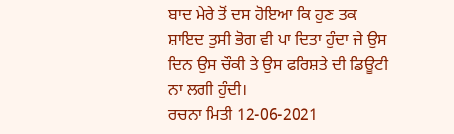ਬਾਦ ਮੇਰੇ ਤੋਂ ਦਸ ਹੋਇਆ ਕਿ ਹੁਣ ਤਕ ਸ਼ਾਇਦ ਤੁਸੀ ਭੋਗ ਵੀ ਪਾ ਦਿਤਾ ਹੁੰਦਾ ਜੇ ਉਸ ਦਿਨ ਉਸ ਚੌਕੀ ਤੇ ਉਸ ਫਰਿਸ਼ਤੇ ਦੀ ਡਿਊਟੀ ਨਾ ਲਗੀ ਹੁੰਦੀ।
ਰਚਨਾ ਮਿਤੀ 12-06-2021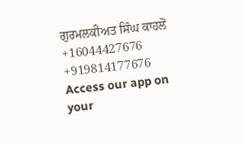ਗੁਰਮਲਕੀਅਤ ਸਿੰਘ ਕਾਹਲੋਂ
+16044427676
+919814177676
Access our app on your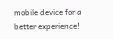mobile device for a better experience!